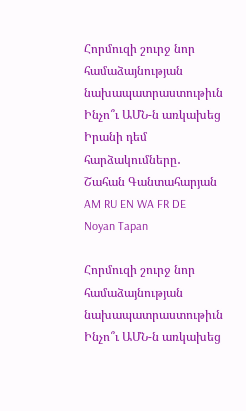Հորմուզի շուրջ նոր համաձայնության նախապատրաստութիւն Ինչո՞ւ ԱՄՆ-ն առկախեց Իրանի դեմ հարձակումները․ Շահան Գանտահարյան
AM RU EN WA FR DE
Noyan Tapan

Հորմուզի շուրջ նոր համաձայնության նախապատրաստութիւն Ինչո՞ւ ԱՄՆ-ն առկախեց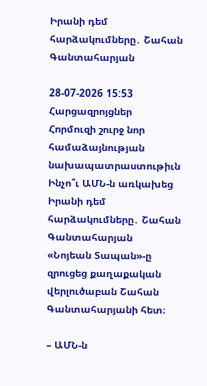Իրանի դեմ հարձակումները․ Շահան Գանտահարյան

28-07-2026 15:53 Հարցազրոյցներ
Հորմուզի շուրջ նոր համաձայնության նախապատրաստութիւն
Ինչո՞ւ ԱՄՆ-ն առկախեց Իրանի դեմ հարձակումները․ Շահան Գանտահարյան
«Նոյեան Տապան»-ը զրուցեց քաղաքական վերլուծաբան Շահան Գանտահարյանի հետ։

– ԱՄՆ-ն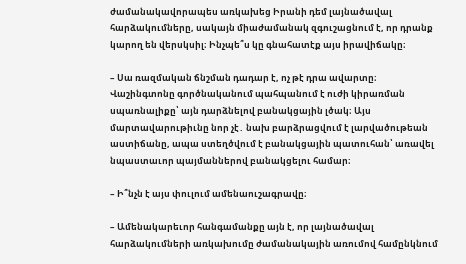ժամանակավորապես առկախեց Իրանի դեմ լայնածավալ հարձակումները, սակայն միաժամանակ զգուշացնում է, որ դրանք կարող են վերսկսիլ։ Ինչպե՞ս կը գնահատէք այս իրավիճակը։

– Սա ռազմական ճնշման դադար է, ոչ թէ դրա ավարտը։ Վաշինգտոնը գործնականում պահպանում է ուժի կիրառման սպառնալիքը՝ այն դարձնելով բանակցային լծակ։ Այս մարտավարութիւնը նոր չէ․ նախ բարձրացվում է լարվածութեան աստիճանը, ապա ստեղծվում է բանակցային պատուհան՝ առավել նպաստաւոր պայմաններով բանակցելու համար։

– Ի՞նչն է այս փուլում ամենաուշագրավը։

– Ամենակարեւոր հանգամանքը այն է, որ լայնածավալ հարձակումների առկախումը ժամանակային առումով համընկնում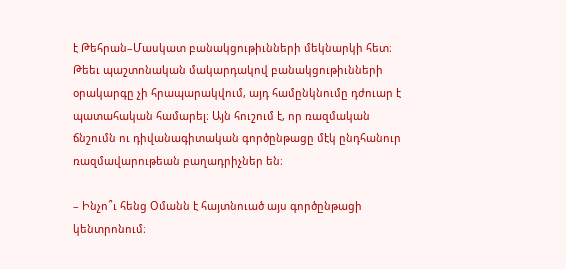է Թեհրան–Մասկատ բանակցութիւնների մեկնարկի հետ։ Թեեւ պաշտոնական մակարդակով բանակցութիւնների օրակարգը չի հրապարակվում, այդ համընկնումը դժուար է պատահական համարել։ Այն հուշում է, որ ռազմական ճնշումն ու դիվանագիտական գործընթացը մէկ ընդհանուր ռազմավարութեան բաղադրիչներ են։

– Ինչո՞ւ հենց Օմանն է հայտնուած այս գործընթացի կենտրոնում։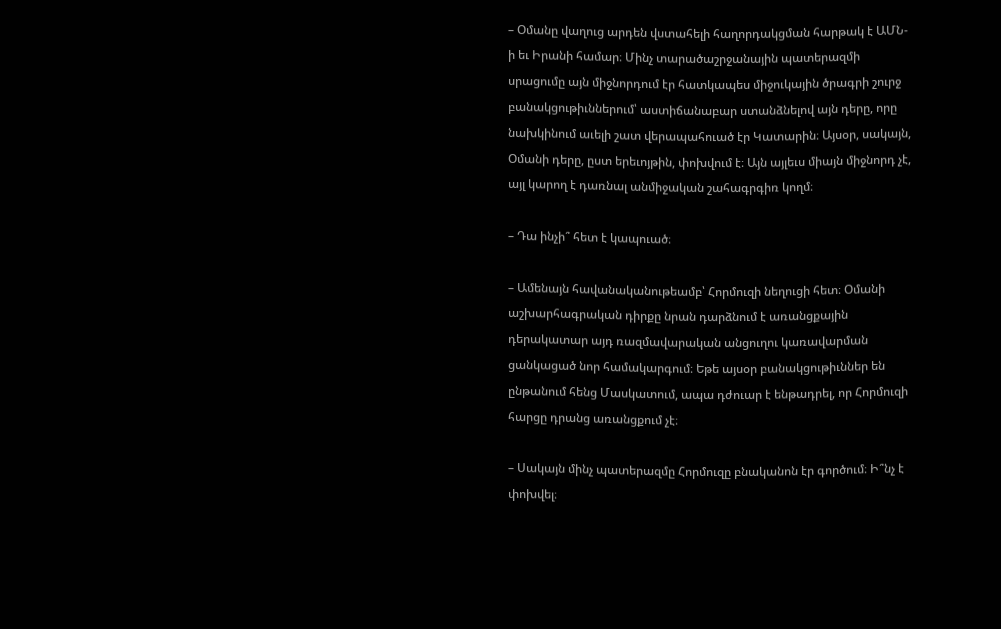– Օմանը վաղուց արդեն վստահելի հաղորդակցման հարթակ է ԱՄՆ-ի եւ Իրանի համար։ Մինչ տարածաշրջանային պատերազմի սրացումը այն միջնորդում էր հատկապես միջուկային ծրագրի շուրջ բանակցութիւններում՝ աստիճանաբար ստանձնելով այն դերը, որը նախկինում աւելի շատ վերապահուած էր Կատարին։ Այսօր, սակայն, Օմանի դերը, ըստ երեւոյթին, փոխվում է։ Այն այլեւս միայն միջնորդ չէ, այլ կարող է դառնալ անմիջական շահագրգիռ կողմ։

– Դա ինչի՞ հետ է կապուած։

– Ամենայն հավանականութեամբ՝ Հորմուզի նեղուցի հետ։ Օմանի աշխարհագրական դիրքը նրան դարձնում է առանցքային դերակատար այդ ռազմավարական անցուղու կառավարման ցանկացած նոր համակարգում։ Եթե այսօր բանակցութիւններ են ընթանում հենց Մասկատում, ապա դժուար է ենթադրել, որ Հորմուզի հարցը դրանց առանցքում չէ։

– Սակայն մինչ պատերազմը Հորմուզը բնականոն էր գործում։ Ի՞նչ է փոխվել։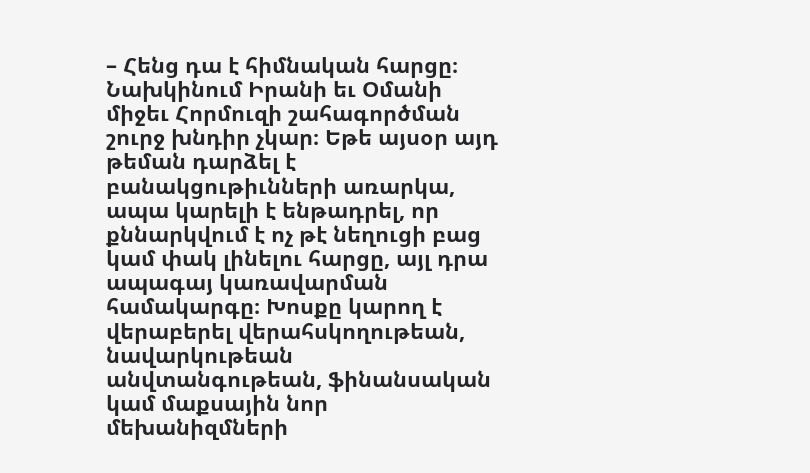– Հենց դա է հիմնական հարցը։ Նախկինում Իրանի եւ Օմանի միջեւ Հորմուզի շահագործման շուրջ խնդիր չկար։ Եթե այսօր այդ թեման դարձել է բանակցութիւնների առարկա, ապա կարելի է ենթադրել, որ քննարկվում է ոչ թէ նեղուցի բաց կամ փակ լինելու հարցը, այլ դրա ապագայ կառավարման համակարգը։ Խոսքը կարող է վերաբերել վերահսկողութեան, նավարկութեան անվտանգութեան, ֆինանսական կամ մաքսային նոր մեխանիզմների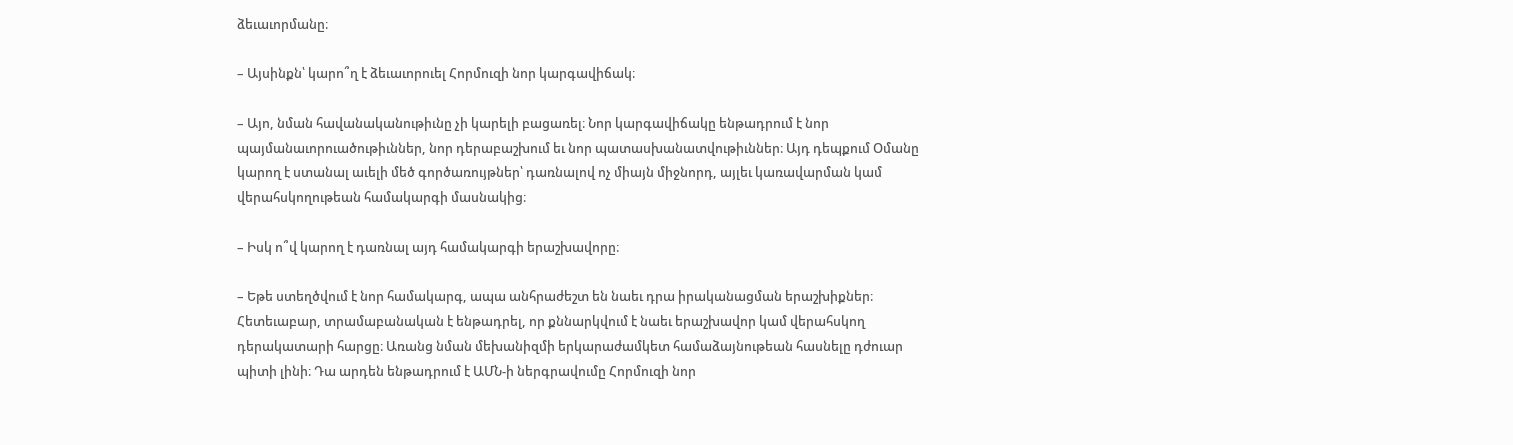ձեւաւորմանը։

– Այսինքն՝ կարո՞ղ է ձեւաւորուել Հորմուզի նոր կարգավիճակ։

– Այո, նման հավանականութիւնը չի կարելի բացառել։ Նոր կարգավիճակը ենթադրում է նոր պայմանաւորուածութիւններ, նոր դերաբաշխում եւ նոր պատասխանատվութիւններ։ Այդ դեպքում Օմանը կարող է ստանալ աւելի մեծ գործառույթներ՝ դառնալով ոչ միայն միջնորդ, այլեւ կառավարման կամ վերահսկողութեան համակարգի մասնակից։

– Իսկ ո՞վ կարող է դառնալ այդ համակարգի երաշխավորը։

– Եթե ստեղծվում է նոր համակարգ, ապա անհրաժեշտ են նաեւ դրա իրականացման երաշխիքներ։ Հետեւաբար, տրամաբանական է ենթադրել, որ քննարկվում է նաեւ երաշխավոր կամ վերահսկող դերակատարի հարցը։ Առանց նման մեխանիզմի երկարաժամկետ համաձայնութեան հասնելը դժուար պիտի լինի։ Դա արդեն ենթադրում է ԱՄՆ-ի ներգրավումը Հորմուզի նոր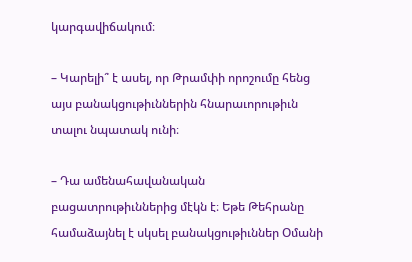կարգավիճակում։

– Կարելի՞ է ասել, որ Թրամփի որոշումը հենց այս բանակցութիւններին հնարաւորութիւն տալու նպատակ ունի։

– Դա ամենահավանական բացատրութիւններից մէկն է։ Եթե Թեհրանը համաձայնել է սկսել բանակցութիւններ Օմանի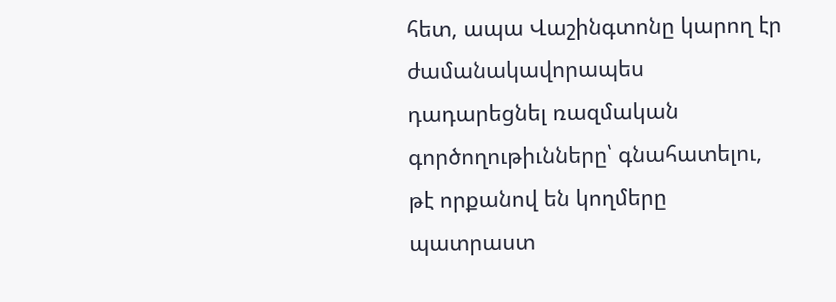հետ, ապա Վաշինգտոնը կարող էր ժամանակավորապես դադարեցնել ռազմական գործողութիւնները՝ գնահատելու, թէ որքանով են կողմերը պատրաստ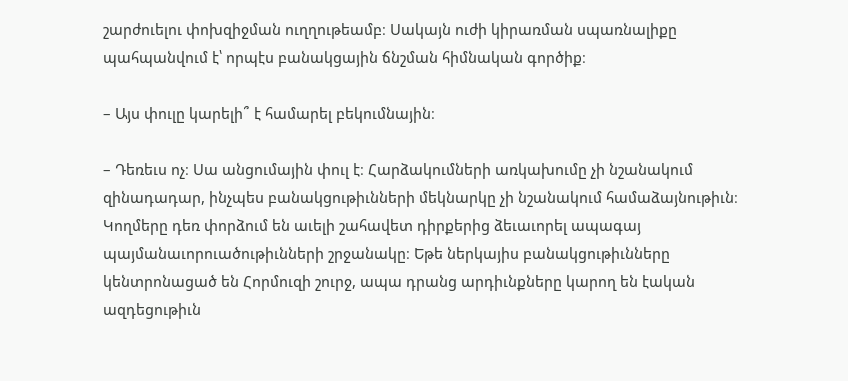շարժուելու փոխզիջման ուղղութեամբ։ Սակայն ուժի կիրառման սպառնալիքը պահպանվում է՝ որպէս բանակցային ճնշման հիմնական գործիք։

– Այս փուլը կարելի՞ է համարել բեկումնային։

– Դեռեւս ոչ։ Սա անցումային փուլ է։ Հարձակումների առկախումը չի նշանակում զինադադար, ինչպես բանակցութիւնների մեկնարկը չի նշանակում համաձայնութիւն։ Կողմերը դեռ փորձում են աւելի շահավետ դիրքերից ձեւաւորել ապագայ պայմանաւորուածութիւնների շրջանակը։ Եթե ներկայիս բանակցութիւնները կենտրոնացած են Հորմուզի շուրջ, ապա դրանց արդիւնքները կարող են էական ազդեցութիւն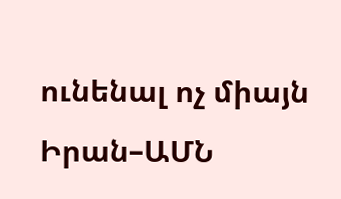ունենալ ոչ միայն Իրան–ԱՄՆ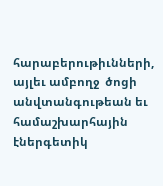հարաբերութիւնների, այլեւ ամբողջ  ծոցի անվտանգութեան եւ համաշխարհային էներգետիկ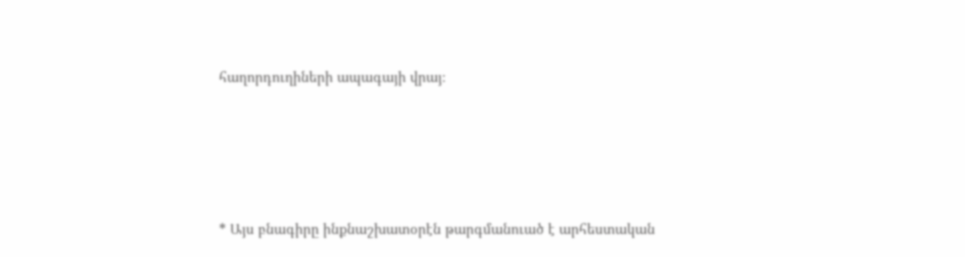հաղորդուղիների ապագայի վրայ։





* Այս բնագիրը ինքնաշխատօրէն թարգմանուած է արհեստական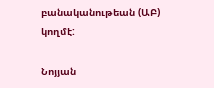բանականութեան (ԱԲ) կողմէ:

Նոյյան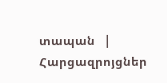տապան   |   Հարցազրոյցներ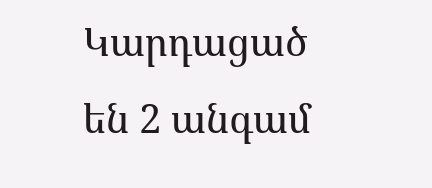Կարդացած են 2 անգամ